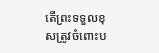តើព្រះទទួលខុសត្រូវចំពោះប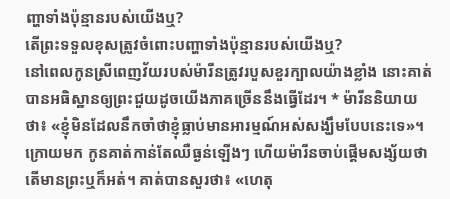ញ្ហាទាំងប៉ុន្មានរបស់យើងឬ?
តើព្រះទទួលខុសត្រូវចំពោះបញ្ហាទាំងប៉ុន្មានរបស់យើងឬ?
នៅពេលកូនស្រីពេញវ័យរបស់ម៉ារីនត្រូវរបួសខួរក្បាលយ៉ាងខ្លាំង នោះគាត់បានអធិស្ឋានឲ្យព្រះជួយដូចយើងភាគច្រើននឹងធ្វើដែរ។ * ម៉ារីននិយាយថា៖ «ខ្ញុំមិនដែលនឹកចាំថាខ្ញុំធ្លាប់មានអារម្មណ៍អស់សង្ឃឹមបែបនេះទេ»។ ក្រោយមក កូនគាត់កាន់តែឈឺធ្ងន់ឡើងៗ ហើយម៉ារីនចាប់ផ្ដើមសង្ស័យថាតើមានព្រះឬក៏អត់។ គាត់បានសួរថា៖ «ហេតុ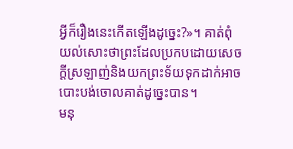អ្វីក៏រឿងនេះកើតឡើងដូច្នេះ?»។ គាត់ពុំយល់សោះថាព្រះដែលប្រកបដោយសេចក្ដីស្រឡាញ់និងយកព្រះទ័យទុកដាក់អាចបោះបង់ចោលគាត់ដូច្នេះបាន។
មនុ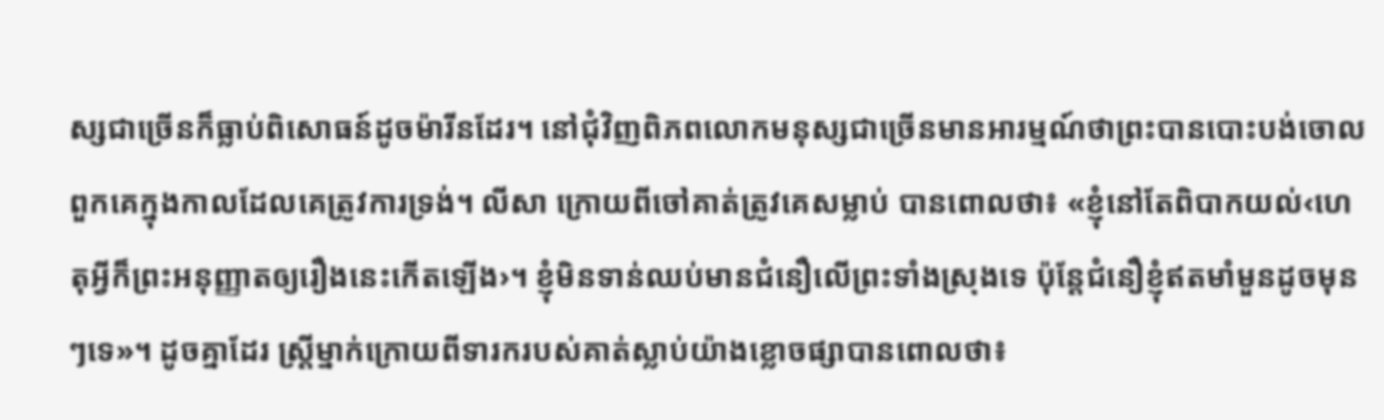ស្សជាច្រើនក៏ធ្លាប់ពិសោធន៍ដូចម៉ារីនដែរ។ នៅជុំវិញពិភពលោកមនុស្សជាច្រើនមានអារម្មណ៍ថាព្រះបានបោះបង់ចោលពួកគេក្នុងកាលដែលគេត្រូវការទ្រង់។ លីសា ក្រោយពីចៅគាត់ត្រូវគេសម្លាប់ បានពោលថា៖ «ខ្ញុំនៅតែពិបាកយល់‹ហេតុអ្វីក៏ព្រះអនុញ្ញាតឲ្យរឿងនេះកើតឡើង›។ ខ្ញុំមិនទាន់ឈប់មានជំនឿលើព្រះទាំងស្រុងទេ ប៉ុន្តែជំនឿខ្ញុំឥតមាំមួនដូចមុនៗទេ»។ ដូចគ្នាដែរ ស្ត្រីម្នាក់ក្រោយពីទារករបស់គាត់ស្លាប់យ៉ាងខ្លោចផ្សាបានពោលថា៖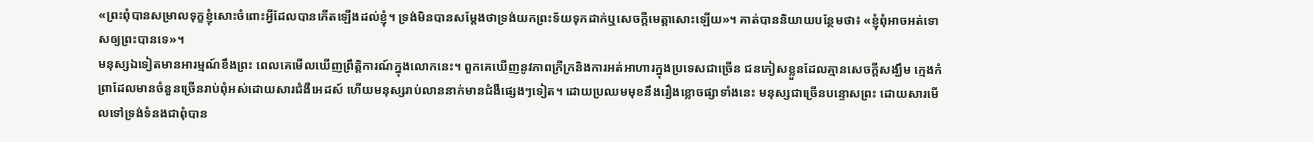«ព្រះពុំបានសម្រាលទុក្ខខ្ញុំសោះចំពោះអ្វីដែលបានកើតឡើងដល់ខ្ញុំ។ ទ្រង់មិនបានសម្ដែងថាទ្រង់យកព្រះទ័យទុកដាក់ឬសេចក្ដីមេត្ដាសោះឡើយ»។ គាត់បាននិយាយបន្ថែមថា៖ «ខ្ញុំពុំអាចអត់ទោសឲ្យព្រះបានទេ»។
មនុស្សឯទៀតមានអារម្មណ៍ខឹងព្រះ ពេលគេមើលឃើញព្រឹត្ដិការណ៍ក្នុងលោកនេះ។ ពួកគេឃើញនូវភាពក្រីក្រនិងការអត់អាហារក្នុងប្រទេសជាច្រើន ជនភៀសខ្លួនដែលគ្មានសេចក្ដីសង្ឃឹម ក្មេងកំព្រាដែលមានចំនួនច្រើនរាប់ពុំអស់ដោយសារជំងឺអេដស៍ ហើយមនុស្សរាប់លាននាក់មានជំងឺផ្សេងៗទៀត។ ដោយប្រឈមមុខនឹងរឿងខ្លោចផ្សាទាំងនេះ មនុស្សជាច្រើនបន្ទោសព្រះ ដោយសារមើលទៅទ្រង់ទំនងជាពុំបាន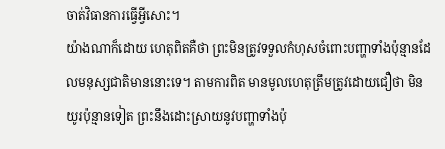ចាត់វិធានការធ្វើអ្វីសោះ។
យ៉ាងណាក៏ដោយ ហេតុពិតគឺថា ព្រះមិនត្រូវទទួលកំហុសចំពោះបញ្ហាទាំងប៉ុន្មានដែលមនុស្សជាតិមាននោះទេ។ តាមការពិត មានមូលហេតុត្រឹមត្រូវដោយជឿថា មិនយូរប៉ុន្មានទៀត ព្រះនឹងដោះស្រាយនូវបញ្ហាទាំងប៉ុ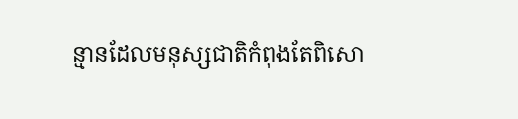ន្មានដែលមនុស្សជាតិកំពុងតែពិសោ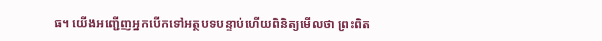ធ។ យើងអញ្ជើញអ្នកបើកទៅអត្ថបទបន្ទាប់ហើយពិនិត្យមើលថា ព្រះពិត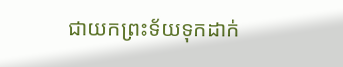ជាយកព្រះទ័យទុកដាក់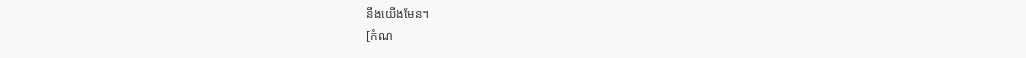នឹងយើងមែន។
[កំណ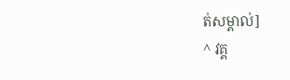ត់សម្គាល់]
^ វគ្គ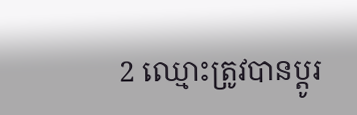2 ឈ្មោះត្រូវបានប្ដូរ